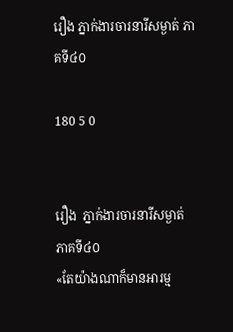រឿង ភ្នាក់ងារចារនារីសម្ងាត់ ភាគទី៤០

180 5 0


រឿង  ភ្នាក់ងារចារនារីសម្ងាត់
ភាគទី៤០
«តែយ៉ាងណាក៏មានអារម្ម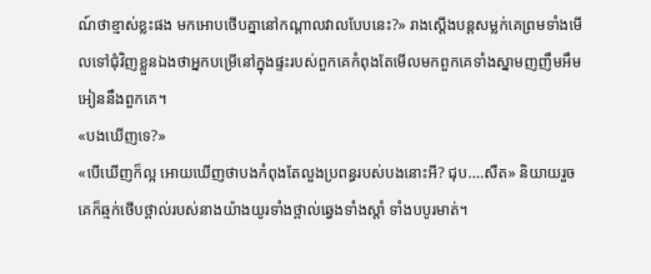ណ៍ថាខ្មាស់ខ្លះផង មកអោបថើបគ្នានៅកណ្តាលវាលបែបនេះ?» រាងស្តើងបន្តសម្លក់គេព្រមទាំងមើលទៅជុំវិញខ្លួនឯងថាអ្នកបម្រើនៅក្នុងផ្ទះរបស់ពួកគេកំពុងតែមើលមកពួកគេទាំងស្នាមញញឹមអឹមអៀននឹងពួកគេ។
«បងឃើញទេ?»
«បើឃើញក៏ល្អ អោយឃើញថាបងកំពុងតែលួងប្រពន្ធរបស់បងនោះអី? ជុប....សឺត» និយាយរួចគេក៏ឆ្មក់ថើបថ្ពាល់របស់នាងយ៉ាងយូរទាំងថ្ពាល់ឆ្វេងទាំងស្តាំ ទាំងបបូរមាត់។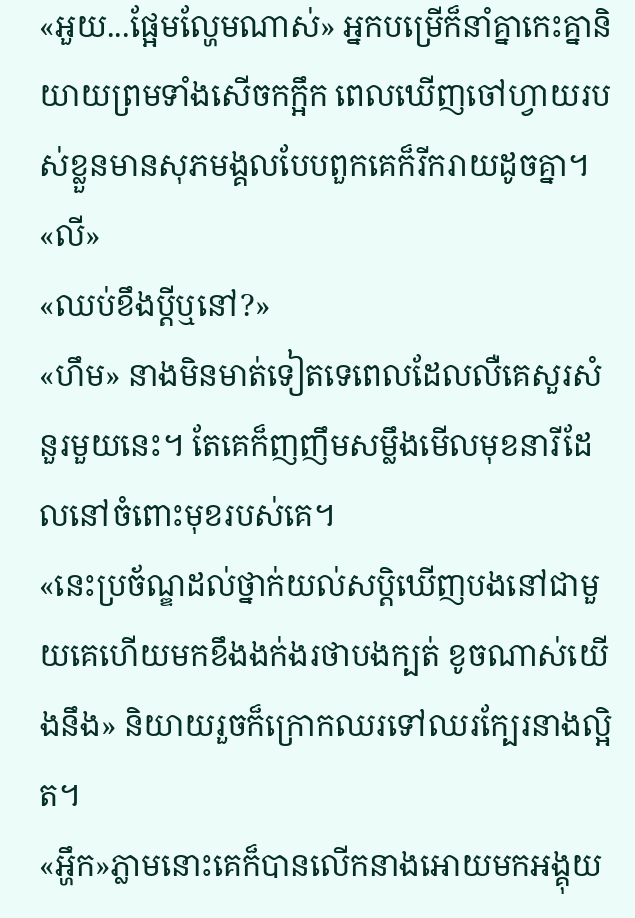«អួយ...ផ្អែមល្ហែមណាស់» អ្នកបម្រើក៏នាំគ្នាកេះគ្នានិយាយព្រមទាំងសើចកក្អឹក ពេលឃើញចៅហ្វាយរបស់ខ្លួនមានសុភមង្គលបែបពួកគេក៏រីករាយដូចគ្នា។
«លី»
«ឈប់ខឹងប្តីឬនៅ?»
«ហឹម» នាងមិនមាត់ទៀតទេពេលដែលលឺគេសួរសំនួរមួយនេះ។ តែគេក៏ញញឹមសម្លឹងមើលមុខនារីដែលនៅចំពោះមុខរបស់គេ។
«នេះប្រច័ណ្ឌដល់ថ្នាក់យល់សប្តិឃើញបងនៅជាមួយគេហើយមកខឹងងក់ងរថាបងក្បត់ ខូចណាស់យើងនឹង» និយាយរួចក៏ក្រោកឈរទៅឈរក្បែរនាងល្អិត។
«អ្ហឹក»ភ្លាមនោះគេក៏បានលើកនាងអោយមកអង្គុយ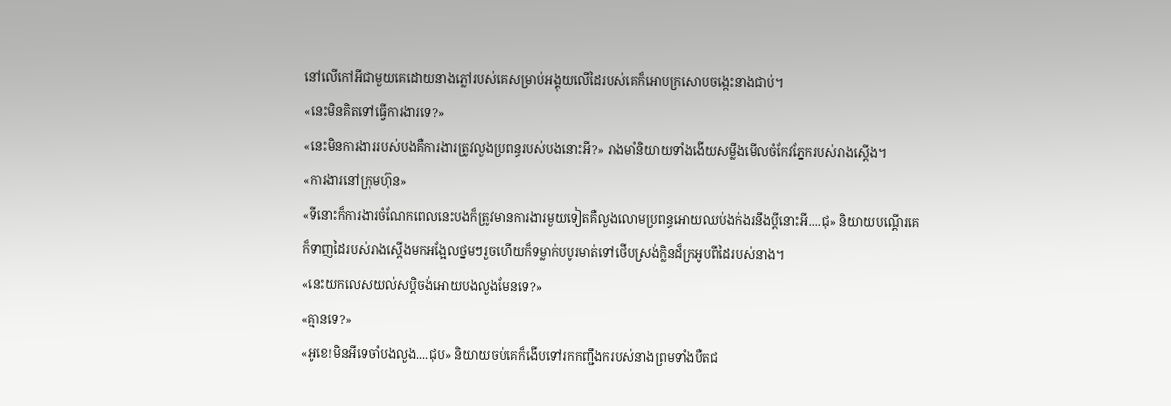នៅលើកៅអីជាមួយគេដោយនាងភ្លៅរបស់គេសម្រាប់អង្គុយលើដៃរបស់គេក៏អោបក្រសោបចង្កេះនាងជាប់។
«នេះមិនគិតទៅធ្វើការងារទេ?»
«នេះមិនការងាររបស់បងគឺការងារត្រូវលួងប្រពន្ធរបស់បងនោះអី?» រាងមាំនិយាយទាំងងើយសម្លឹងមើលចំកែវភ្នែករបស់រាងស្តើង។
«ការងារនៅក្រុមហ៊ុន»
«ទីនោះក៏ការងារចំណែកពេលនេះបងក៏ត្រូវមានការងារមួយទៀតគឺលួងលោមប្រពន្ធអោយឈប់ងក់ងរនឹងប្តីនោះអី....ជុ» និយាយបណ្តើរគេក៏ទាញដៃរបស់រាងស្តើងមកអង្អែលថ្នមៗរួចហើយក៏ទម្លាក់បបូរមាត់ទៅថើបស្រង់ក្លិនដ៏ក្រអូបពីដៃរបស់នាង។
«នេះយកលេសយល់សប្តិចង់អោយបងលួងមែនទេ?»
«គ្មានទេ?»
«អូខេ!មិនអីទេចាំបងលួង....ជុប» និយាយចប់គេក៏ងើបទៅរកកញ្ជឹងករបស់នាងព្រមទាំងបឺតជ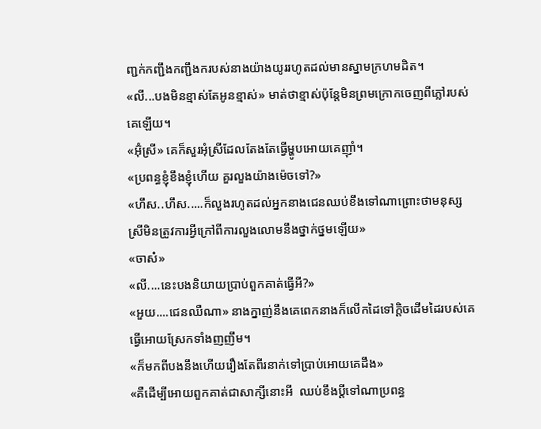ញ្ជក់កញ្ជឹងកញ្ជឹងករបស់នាងយ៉ាងយូររហូតដល់មានស្នាមក្រហមដិត។
«លី...បងមិនខ្មាស់តែអូនខ្មាស់» មាត់ថាខ្មាស់ប៉ុន្តែមិនព្រមក្រោកចេញពីភ្លៅរបស់គេឡើយ។
«អ៊ុំស្រី» គេក៏សួរអុំស្រីដែលតែងតែធ្វើម្ហូបអោយគេញ៉ាំ។
«ប្រពន្ធខ្ញុំខឹងខ្ញុំហើយ គួរលួងយ៉ាងម៉េចទៅ?»
«ហឹស..ហឹស.....ក៏លួងរហូតដល់អ្នកនាងជេនឈប់ខឹងទៅណាព្រោះថាមនុស្សស្រីមិនត្រូវការអ្វីក្រៅពីការលួងលោមនឹងថ្នាក់ថ្នមឡើយ»
«ចាស៎»
«លី....នេះបងនិយាយប្រាប់ពួកគាត់ធ្វើអី?»
«អួយ....ជេនឈឺណា» នាងក្នាញ់នឹងគេពេកនាងក៏លើកដៃទៅក្តិចដើមដៃរបស់គេធ្វើអោយស្រែកទាំងញញឹម។
«ក៏មកពីបងនឹងហើយរឿងតែពីរនាក់ទៅប្រាប់អោយគេដឹង»
«គឺដើម្បីអោយពួកគាត់ជាសាក្សីនោះអី  ឈប់ខឹងប្តីទៅណាប្រពន្ធ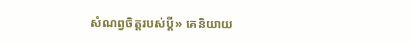សំណព្វចិត្តរបស់ប្តី» គេនិយាយ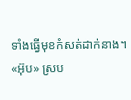ទាំងធ្វើមុខកំសត់ដាក់នាង។
«អ៊ុប» ស្រប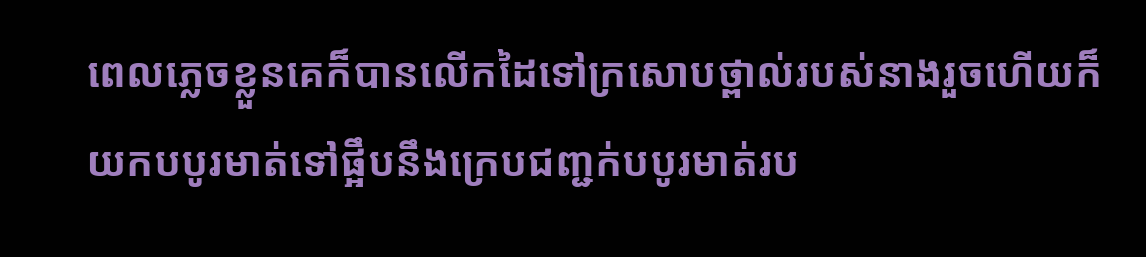ពេលភ្លេចខ្លួនគេក៏បានលើកដៃទៅក្រសោបថ្ពាល់របស់នាងរួចហើយក៏យកបបូរមាត់ទៅផ្អឹបនឹងក្រេបជញ្ជក់បបូរមាត់រប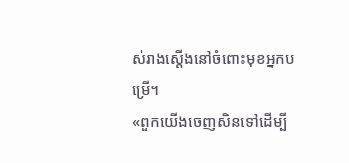ស់រាងស្តើងនៅចំពោះមុខអ្នកបម្រើ។
«ពួកយើងចេញសិនទៅដើម្បី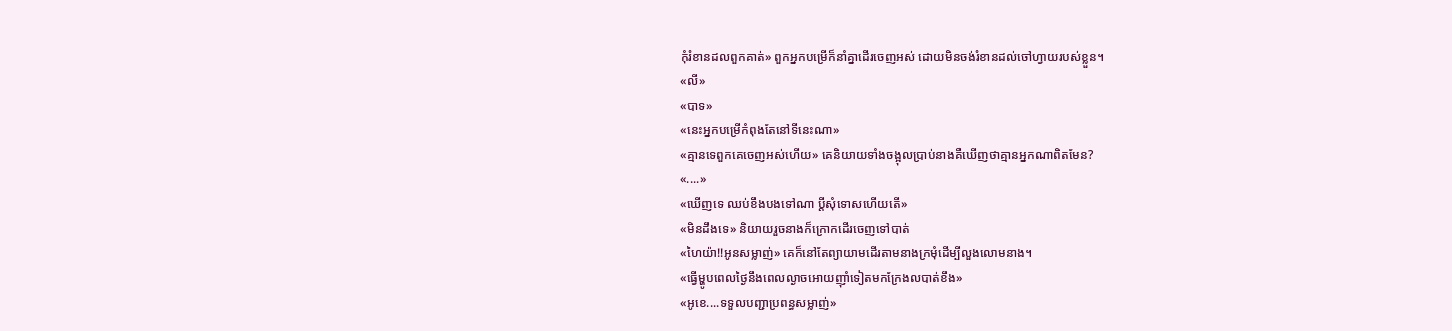កុំរំខានដលពួកគាត់» ពួកអ្នកបម្រើក៏នាំគ្នាដើរចេញអស់ ដោយមិនចង់រំខានដល់ចៅហ្វាយរបស់ខ្លួន។
«លី»
«បាទ»
«នេះអ្នកបម្រើកំពុងតែនៅទីនេះណា»
«គ្មានទេពួកគេចេញអស់ហើយ» គេនិយាយទាំងចង្អុលប្រាប់នាងគឺឃើញថាគ្មានអ្នកណាពិតមែន?
«....»
«ឃើញទេ ឈប់ខឹងបងទៅណា ប្តីសុំទោសហើយតើ»
«មិនដឹងទេ» និយាយរួចនាងក៏ក្រោកដើរចេញទៅបាត់
«ហៃយ៉ា!!អូនសម្លាញ់» គេក៏នៅតែព្យាយាមដើរតាមនាងក្រមុំដើម្បីលួងលោមនាង។
«ធ្វើម្ហូបពេលថ្ងៃនឹងពេលល្ងាចអោយញ៉ាំទៀតមកក្រែងលបាត់ខឹង»
«អូខេ....ទទួលបញ្ជាប្រពន្ធសម្លាញ់»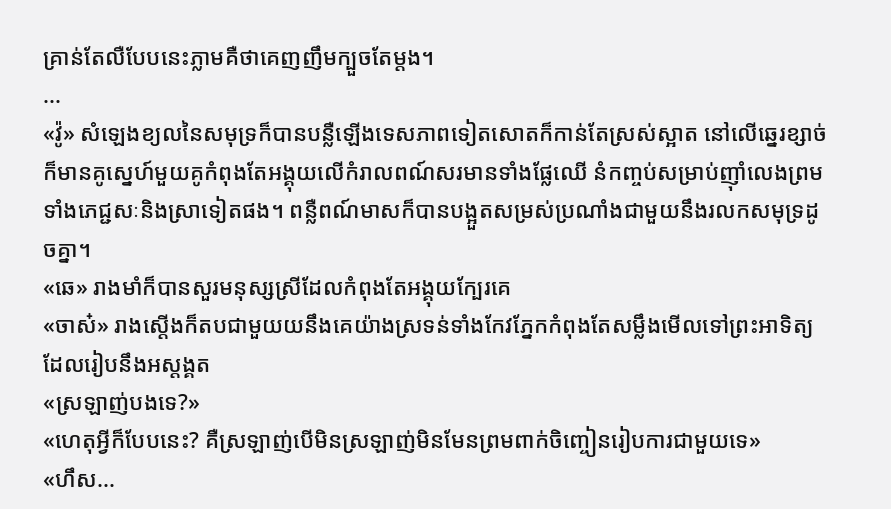គ្រាន់តែលឺបែបនេះភ្លាមគឺថាគេញញឹមក្បួចតែម្តង។
...
«វ៉ូ» សំឡេងខ្យលនៃសមុទ្រក៏បានបន្លឺឡើងទេសភាពទៀតសោតក៏កាន់តែស្រស់ស្អាត នៅលើឆ្នេរខ្សាច់ក៏មានគូស្នេហ៍មួយគូកំពុងតែអង្គុយលើកំរាលពណ៍សរមានទាំងផ្លែឈើ នំកញ្ចប់សម្រាប់ញ៉ាំលេងព្រមទាំងភេជ្ជសៈនិងស្រាទៀតផង។ ពន្លឺពណ៍មាសក៏បានបង្អួតសម្រស់ប្រណាំងជាមួយនឹងរលកសមុទ្រដូចគ្នា។
«ឆេ» រាងមាំក៏បានសួរមនុស្សស្រីដែលកំពុងតែអង្គុយក្បែរគេ
«ចាស៎» រាងស្តើងក៏តបជាមួយយនឹងគេយ៉ាងស្រទន់ទាំងកែវភ្នែកកំពុងតែសម្លឹងមើលទៅព្រះអាទិត្យដែលរៀបនឹងអស្តង្គត
«ស្រឡាញ់បងទេ?»
«ហេតុអ្វីក៏បែបនេះ? គឺស្រឡាញ់បើមិនស្រឡាញ់មិនមែនព្រមពាក់ចិញ្ចៀនរៀបការជាមួយទេ»
«ហឹស...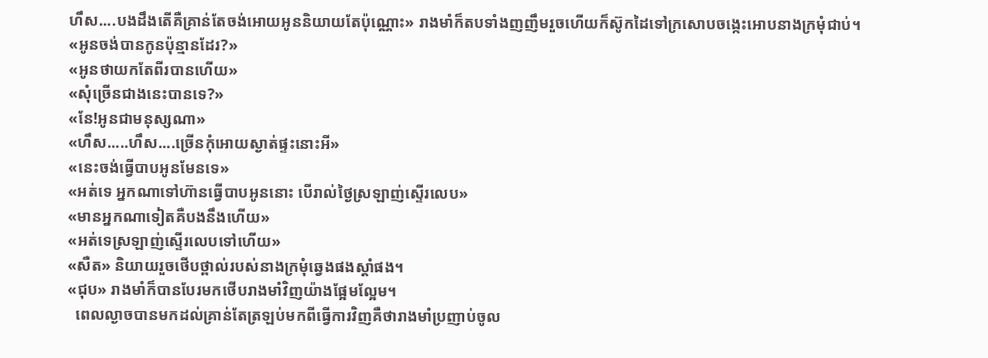ហឹស....បងដឹងតើគឺគ្រាន់តែចង់អោយអូននិយាយតែប៉ុណ្ណោះ» រាងមាំក៏តបទាំងញញឹមរួចហើយក៏ស៊ូកដៃទៅក្រសោបចង្កេះអោបនាងក្រមុំជាប់។
«អូនចង់បានកូនប៉ុន្មានដែរ?»
«អូនថាយកតែពីរបានហើយ»
«សុំច្រើនជាងនេះបានទេ?»
«នែ!អូនជាមនុស្សណា»
«ហឹស.....ហឹស....ច្រើនកុំអោយស្ងាត់ផ្ទះនោះអី»
«នេះចង់ធ្វើបាបអូនមែនទេ»
«អត់ទេ អ្នកណាទៅហ៊ានធ្វើបាបអូននោះ បើរាល់ថ្ងៃស្រឡាញ់ស្ទើរលេប»
«មានអ្នកណាទៀតគឺបងនឹងហើយ»
«អត់ទេស្រឡាញ់ស្ទើរលេបទៅហើយ»
«សឺត» និយាយរួចថើបថ្ពាល់របស់នាងក្រមុំឆ្វេងផងស្តាំផង។
«ជុប» រាងមាំក៏បានបែរមកថើបរាងមាំវិញយ៉ាងផ្អែមល្អែម។
  ពេលល្ងាចបានមកដល់គ្រាន់តែត្រឡប់មកពីធ្វើការវិញគឺថារាងមាំប្រញាប់ចូល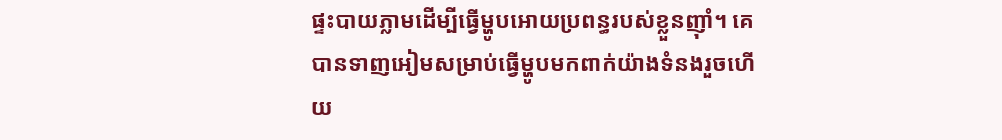ផ្ទះបាយភ្លាមដើម្បីធ្វើម្ហូបអោយប្រពន្ធរបស់ខ្លួនញ៉ាំ។ គេបានទាញអៀមសម្រាប់ធ្វើម្ហូបមកពាក់យ៉ាងទំនងរួចហើយ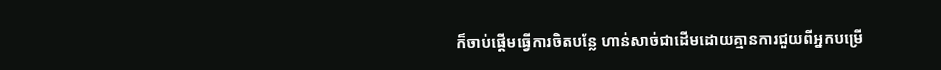ក៏ចាប់ផ្តើមធ្វើការចិតបន្លែ ហាន់សាច់ជាដើមដោយគ្មានការជួយពីអ្នកបម្រើ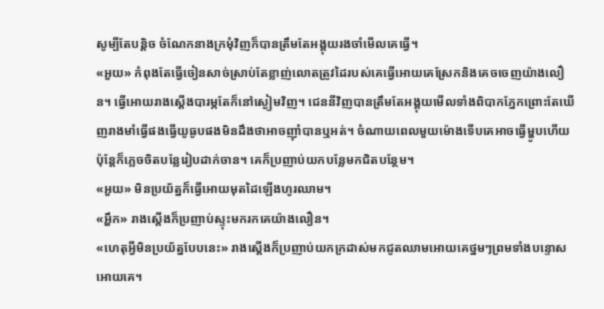សូម្បីតែបន្តិច ចំណែកនាងក្រមុំវិញក៏បានត្រឹមតែអង្គុយរងចាំមើលគេធ្វើ។
«អួយ» កំពុងតែធ្វើចៀនសាច់ស្រាប់តែខ្លាញ់លោតត្រូវដៃរបស់គេធ្វើអោយគេស្រែកនិងគេចចេញយ៉ាងលឿន។ ធ្វើអោយរាងស្តើងបារម្ភតែក៏នៅស្ងៀមវិញ។ ជេននីវិញបានត្រឹមតែអង្គុយមើលទាំងពិបាកភ្នែកព្រោះតែឃើញរាងមាំធ្វើផងធ្វើយូធូបផងមិនដឹងថាអាចញ៉ាំបានឬអត់។ ចំណាយពេលមួយម៉ោងទើបគេអាចធ្វើម្ហូបហើយ ប៉ុន្តែក៏ភ្លេចចិតបន្លែរៀបដាក់ចាន។ គេក៏ប្រញាប់យកបន្លែមកជិតបន្ថែម។
«អួយ» មិនប្រយ័ត្នក៏ធ្វើអោយមុតដៃឡើងហូរឈាម។
«អ្ហឹក» រាងស្តើងក៏ប្រញាប់ស្ទុះមករកគេយ៉ាងលឿន។
«ហេតុអ្វីមិនប្រយ័ត្នបែបនេះ» រាងស្តើងក៏ប្រញាប់យកក្រដាស់មកជូតឈាមអោយគេថ្នមៗព្រមទាំងបន្ទោសអោយគេ។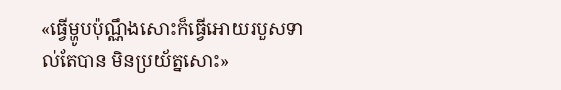«ធ្វើម្ហូបប៉ុណ្ណឹងសោះក៏ធ្វើអោយរបួសទាល់តែបាន មិនប្រយ័ត្នសោះ»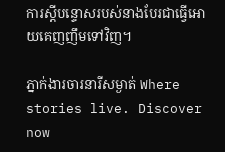ការស្តីបន្ទោសរបស់នាងបែរជាធ្វើអោយគេញញឹមទៅវិញ។

ភ្នាក់ងារចារនារីសម្ងាត់ Where stories live. Discover now